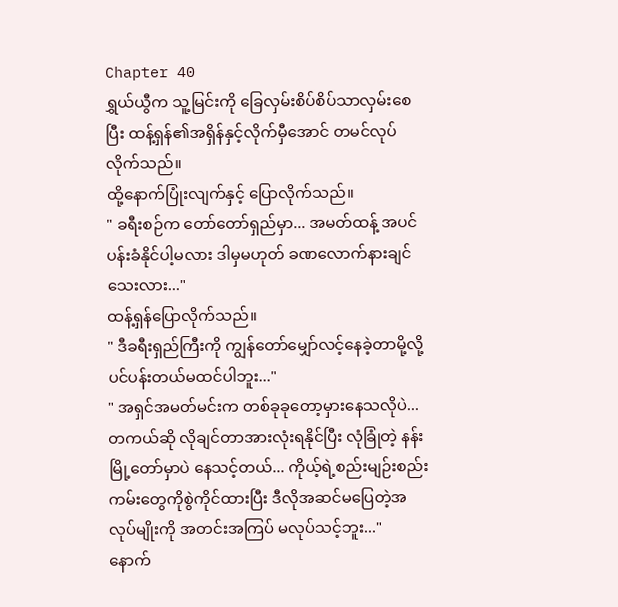Chapter 40
ရွှယ်ယွီက သူ့မြင်းကို ခြေလှမ်းစိပ်စိပ်သာလှမ်းစေပြီး ထန့်ရှန်၏အရှိန်နှင့်လိုက်မှီအောင် တမင်လုပ်လိုက်သည်။
ထို့နောက်ပြုံးလျက်နှင့် ပြောလိုက်သည်။
" ခရီးစဉ်က တော်တော်ရှည်မှာ... အမတ်ထန့် အပင်ပန်းခံနိုင်ပါ့မလား ဒါမှမဟုတ် ခဏလောက်နားချင်သေးလား..."
ထန့်ရှန်ပြောလိုက်သည်။
" ဒီခရီးရှည်ကြီးကို ကျွန်တော်မျှော်လင့်နေခဲ့တာမို့လို့ ပင်ပန်းတယ်မထင်ပါဘူး..."
" အရှင်အမတ်မင်းက တစ်ခုခုတော့မှားနေသလိုပဲ... တကယ်ဆို လိုချင်တာအားလုံးရနိုင်ပြီး လုံခြုံတဲ့ နန်းမြို့တော်မှာပဲ နေသင့်တယ်... ကိုယ့်ရဲ့စည်းမျဉ်းစည်းကမ်းတွေကိုစွဲကိုင်ထားပြီး ဒီလိုအဆင်မပြေတဲ့အလုပ်မျိုးကို အတင်းအကြပ် မလုပ်သင့်ဘူး..."
နောက်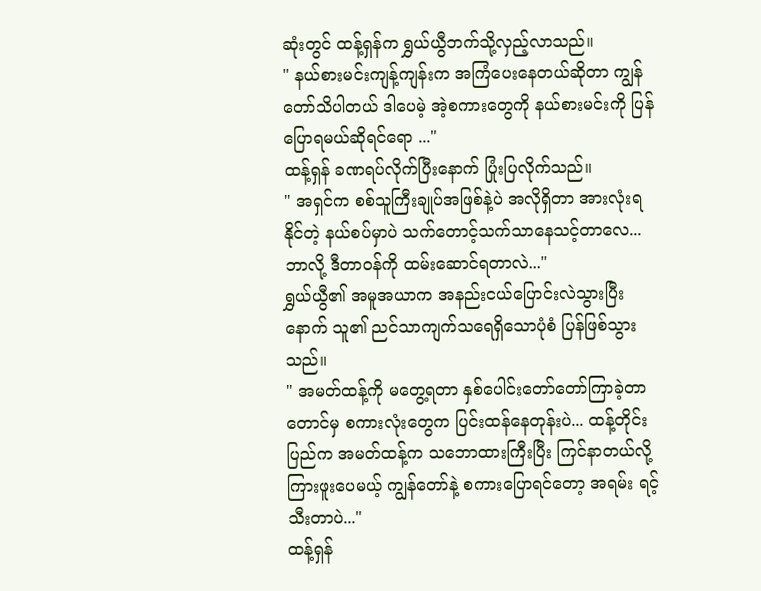ဆုံးတွင် ထန့်ရှန်က ရွှယ်ယွီဘက်သို့လှည့်လာသည်။
" နယ်စားမင်းကျန့်ကျန်းက အကြံပေးနေတယ်ဆိုတာ ကျွန်တော်သိပါတယ် ဒါပေမဲ့ အဲ့စကားတွေကို နယ်စားမင်းကို ပြန်ပြောရမယ်ဆိုရင်ရော ..."
ထန့်ရှန် ခဏရပ်လိုက်ပြီးနောက် ပြုံးပြလိုက်သည်။
" အရှင်က စစ်သူကြီးချုပ်အဖြစ်နဲ့ပဲ အလိုရှိတာ အားလုံးရနိုင်တဲ့ နယ်စပ်မှာပဲ သက်တောင့်သက်သာနေသင့်တာလေ... ဘာလို့ ဒီတာဝန်ကို ထမ်းဆောင်ရတာလဲ..."
ရွှယ်ယွီ၏ အမူအယာက အနည်းငယ်ပြောင်းလဲသွားပြီးနောက် သူ၏ ညင်သာကျက်သရေရှိသောပုံစံ ပြန်ဖြစ်သွားသည်။
" အမတ်ထန့်ကို မတွေ့ရတာ နှစ်ပေါင်းတော်တော်ကြာခဲ့တာတောင်မှ စကားလုံးတွေက ပြင်းထန်နေတုန်းပဲ... ထန့်တိုင်းပြည်က အမတ်ထန့်က သဘောထားကြီးပြီး ကြင်နာတယ်လို့ကြားဖူးပေမယ့် ကျွန်တော်နဲ့ စကားပြောရင်တော့ အရမ်း ရင့်သီးတာပဲ..."
ထန့်ရှန်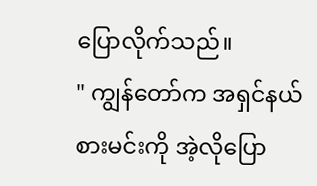ပြောလိုက်သည်။
" ကျွန်တော်က အရှင်နယ်စားမင်းကို အဲ့လိုပြော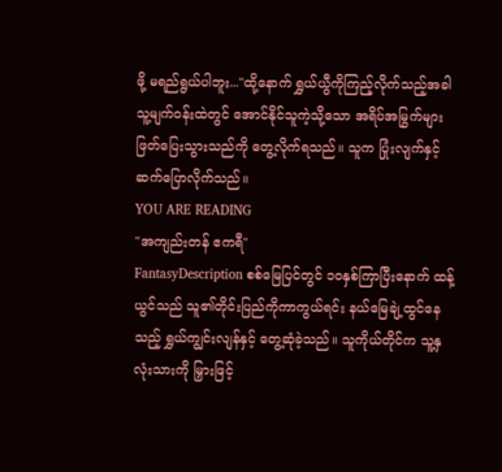ဖို့ မရည်ရွယ်ပါဘူး..."ထို့နောက် ရွှယ်ယွီကိုကြည့်လိုက်သည့်အခါ သူ့မျက်ဝန်းထဲတွင် အောင်နိုင်သူကဲ့သို့သော အရိပ်အမြွက်များ ဖြတ်ပြေးသွားသည်ကို တွေ့လိုက်ရသည်။ သူက ပြုံးလျက်နှင့် ဆက်ပြောလိုက်သည်။
YOU ARE READING
"အကျည်းတန် ဧကရီ"
FantasyDescription စစ်မြေပြင်တွင် ၁၀နှစ်ကြာပြီးနောက် ထန့်ယွင်သည် သူ၏တိုင်းပြည်ကိုကာကွယ်ရင်း နယ်မြေချဲ့ထွင်နေသည့် ရွှယ်ကျွင်းလျန်နှင့် တွေ့ဆုံခဲ့သည်။ သူကိုယ်တိုင်က သူ့နှလုံးသားကို မြှားဖြင့်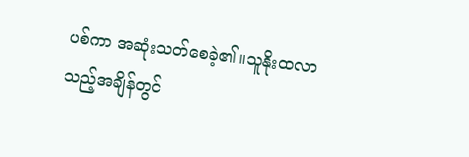ပစ်ကာ အဆုံးသတ်စေခဲ့၏။သူနိုးထလာသည့်အချိန်တွင်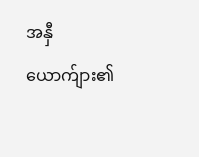အနှီယောက်ျား၏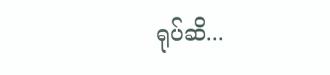ရုပ်ဆိ...